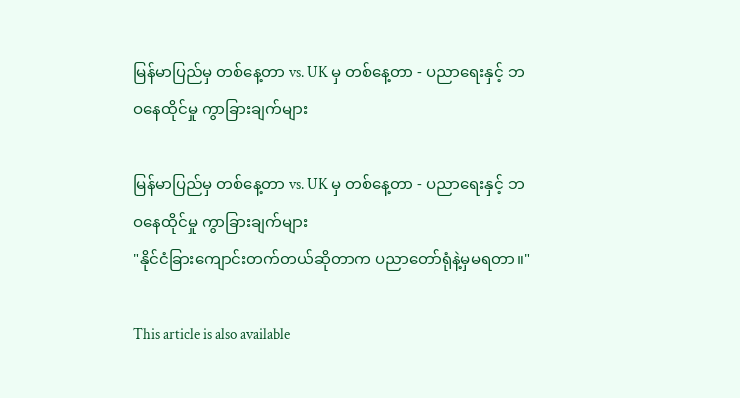မြန်မာပြည်မှ တစ်နေ့တာ vs. UK မှ တစ်နေ့တာ - ပညာရေးနှင့် ဘဝနေထိုင်မှု ကွာခြားချက်များ

မြန်မာပြည်မှ တစ်နေ့တာ vs. UK မှ တစ်နေ့တာ - ပညာရေးနှင့် ဘဝနေထိုင်မှု ကွာခြားချက်များ
"နိုင်ငံခြားကျောင်းတက်တယ်ဆိုတာက ပညာတော်ရုံနဲ့မှမရတာ။"

This article is also available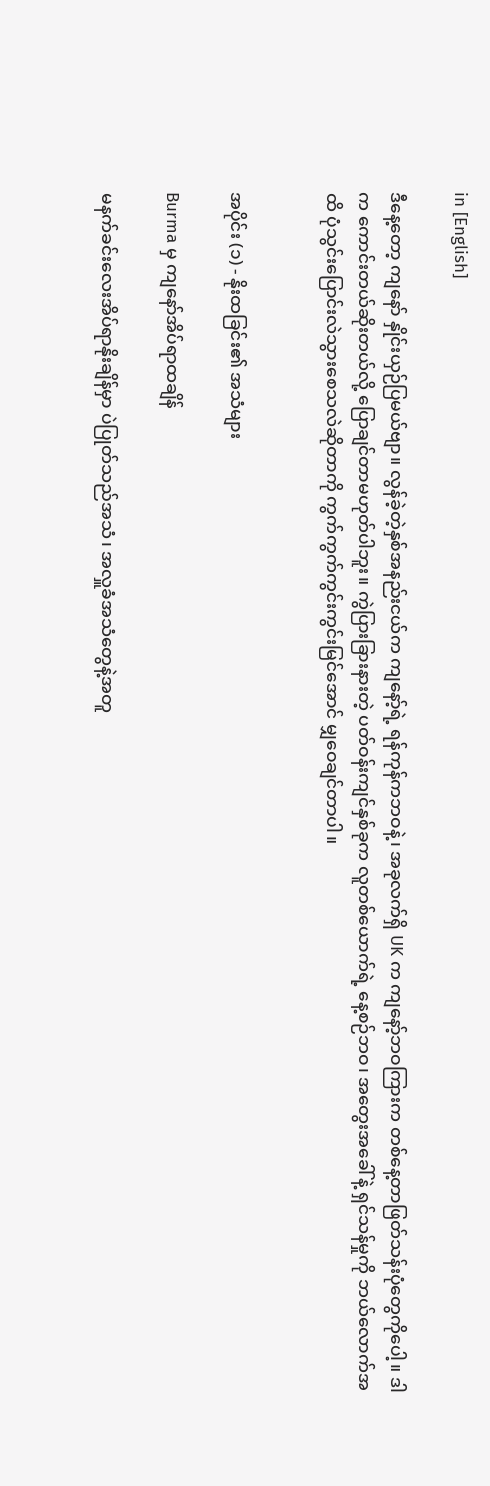in [English]

ဒီနေ့တော့ ကျနော် နှိုင်းယှဉ်ပြမယ်ဗျာ။ လွန်ခဲ့တဲ့နှစ်အနည်းငယ်က ကျနော့်ရဲ့ ရန်ကုန်ကဘဝနဲ့၊ အခုလက်ရှိ UK က ကျနော့်ဘဝကြားက တစ်နေ့တာဖြတ်သန်းပုံတွေကိုပေါ့။ ဒါက ကောင်းတယ်ဆိုးတယ်လို့ ပြောချင်တာမဟုတ်ပါဘူး။ ကွဲပြားခြားနားတဲ့ ပတ်ဝန်းကျင်နှစ်ခုက လူတစ်ယောက်ရဲ့ နေ့စဉ်ဘဝ၊ အတွေးအခေါ်နဲ့ ရှင်သန်မှုကို ဘယ်လောက်အထိ ပုံသွင်းပြောင်းလဲသွားစေသလဲဆိုတာကို ကွက်ကွက်ကွင်းကွင်းမြင်အောင် မျှဝေချင်တာပါ။


အပိုင်း (၁) - နိုးထခြင်း၏ အသံများ

Burma မှ ကျနော်အိပ်ရာထချိန်

မနက်ခင်းလေးအိပ်ရာနိုးချိန်မှာ ပဲပြုတ်သည်အသံ၊ အလှူခံအသံတွေနဲ့အတူ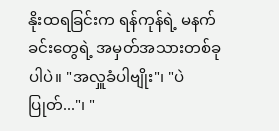နိုးထရခြင်းက ရန်ကုန်ရဲ့ မနက်ခင်းတွေရဲ့ အမှတ်အသားတစ်ခုပါပဲ။ "အလှူခံပါဗျိုး"၊ "ပဲပြုတ်..."၊ "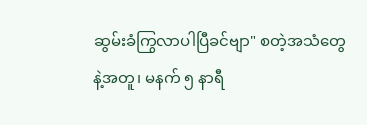ဆွမ်းခံကြွလာပါပြီခင်ဗျာ" စတဲ့အသံတွေနဲ့အတူ၊ မနက် ၅ နာရီ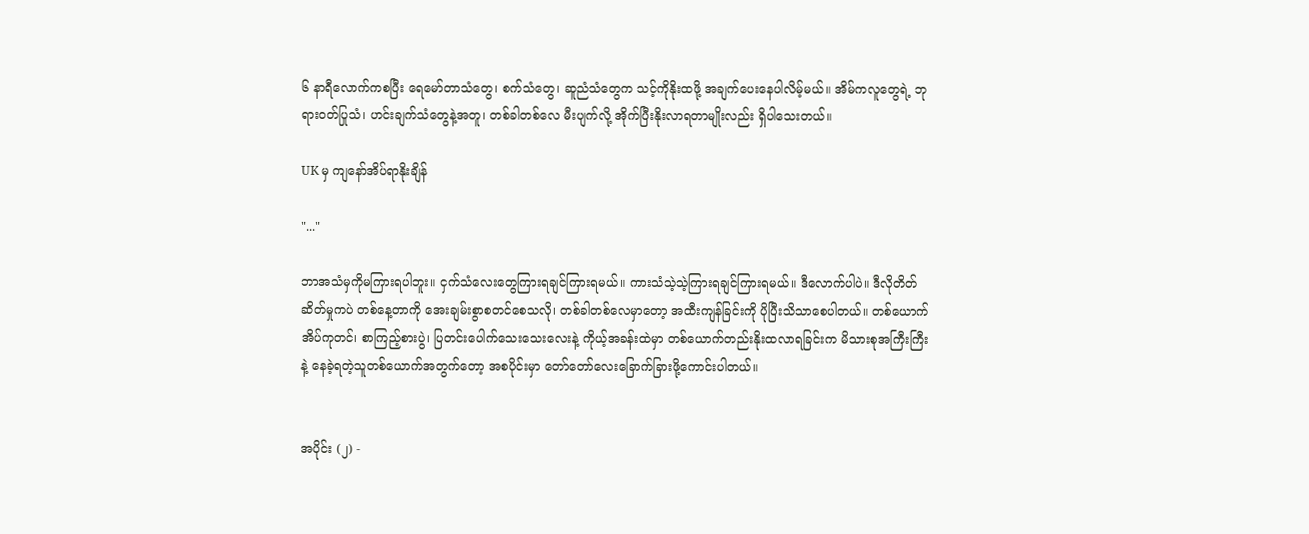၆ နာရီလောက်ကစပြီး ရေမော်တာသံတွေ၊ စက်သံတွေ၊ ဆူညံသံတွေက သင့်ကိုနိုးထဖို့ အချက်ပေးနေပါလိမ့်မယ်။ အိမ်ကလူတွေရဲ့ ဘုရားဝတ်ပြုသံ၊ ဟင်းချက်သံတွေနဲ့အတူ၊ တစ်ခါတစ်လေ မီးပျက်လို့ အိုက်ပြီးနိုးလာရတာမျိုးလည်း ရှိပါသေးတယ်။

UK မှ ကျနော်အိပ်ရာနိုးချိန်

"..."

ဘာအသံမှကိုမကြားရပါဘူး။ ငှက်သံလေးတွေကြားရချင်ကြားရမယ်။ ကားသံသဲ့သဲ့ကြားရချင်ကြားရမယ်။ ဒီလောက်ပါပဲ။ ဒီလိုတိတ်ဆိတ်မှုကပဲ တစ်နေ့တာကို အေးချမ်းစွာစတင်စေသလို၊ တစ်ခါတစ်လေမှာတော့ အထီးကျန်ခြင်းကို ပိုပြီးသိသာစေပါတယ်။ တစ်ယောက်အိပ်ကုတင်၊ စာကြည့်စားပွဲ၊ ပြတင်းပေါက်သေးသေးလေးနဲ့ ကိုယ့်အခန်းထဲမှာ တစ်ယောက်တည်းနိုးထလာရခြင်းက မိသားစုအကြီးကြီးနဲ့ နေခဲ့ရတဲ့သူတစ်ယောက်အတွက်တော့ အစပိုင်းမှာ တော်တော်လေးခြောက်ခြားဖို့ကောင်းပါတယ်။


အပိုင်း (၂) -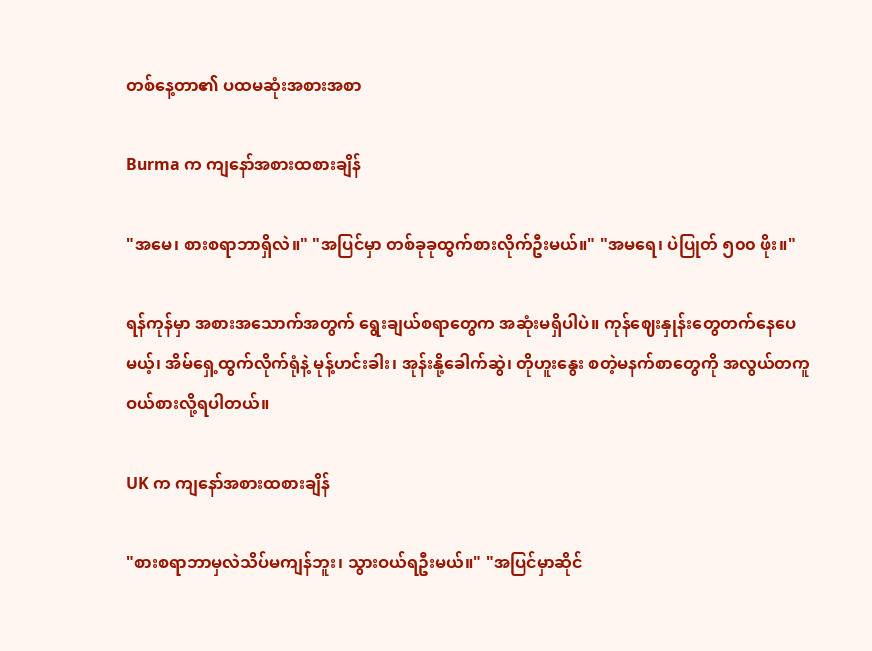တစ်နေ့တာ၏ ပထမဆုံးအစားအစာ

Burma က ကျနော်အစားထစားချိန်

"အမေ၊ စားစရာဘာရှိလဲ။" "အပြင်မှာ တစ်ခုခုထွက်စားလိုက်ဦးမယ်။" "အမရေ၊ ပဲပြုတ် ၅၀၀ ဖိုး။"

ရန်ကုန်မှာ အစားအသောက်အတွက် ရွေးချယ်စရာတွေက အဆုံးမရှိပါပဲ။ ကုန်ဈေးနှုန်းတွေတက်နေပေမယ့်၊ အိမ်ရှေ့ထွက်လိုက်ရုံနဲ့ မုန့်ဟင်းခါး၊ အုန်းနို့ခေါက်ဆွဲ၊ တိုဟူးနွေး စတဲ့မနက်စာတွေကို အလွယ်တကူဝယ်စားလို့ရပါတယ်။

UK က ကျနော်အစားထစားချိန်

"စားစရာဘာမှလဲသိပ်မကျန်ဘူး၊ သွားဝယ်ရဦးမယ်။" "အပြင်မှာဆိုင်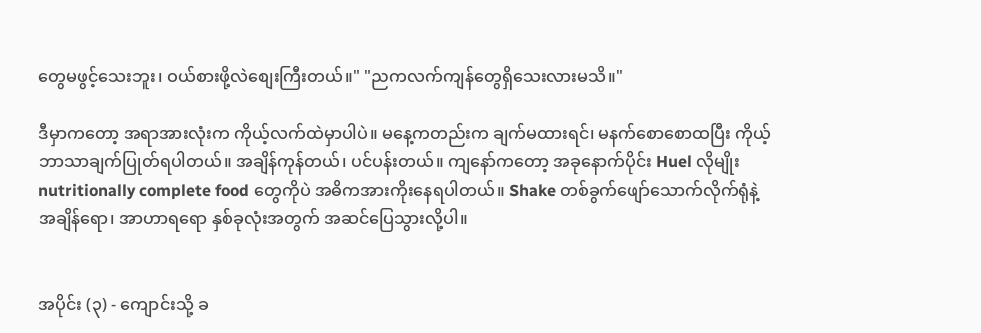တွေမဖွင့်သေးဘူး၊ ဝယ်စားဖို့လဲစျေးကြီးတယ်။" "ညကလက်ကျန်တွေရှိသေးလားမသိ။"

ဒီမှာကတော့ အရာအားလုံးက ကိုယ့်လက်ထဲမှာပါပဲ။ မနေ့ကတည်းက ချက်မထားရင်၊ မနက်စောစောထပြီး ကိုယ့်ဘာသာချက်ပြုတ်ရပါတယ်။ အချိန်ကုန်တယ်၊ ပင်ပန်းတယ်။ ကျနော်ကတော့ အခုနောက်ပိုင်း Huel လိုမျိုး nutritionally complete food တွေကိုပဲ အဓိကအားကိုးနေရပါတယ်။ Shake တစ်ခွက်ဖျော်သောက်လိုက်ရုံနဲ့ အချိန်ရော၊ အာဟာရရော နှစ်ခုလုံးအတွက် အဆင်ပြေသွားလို့ပါ။


အပိုင်း (၃) - ကျောင်းသို့ ခ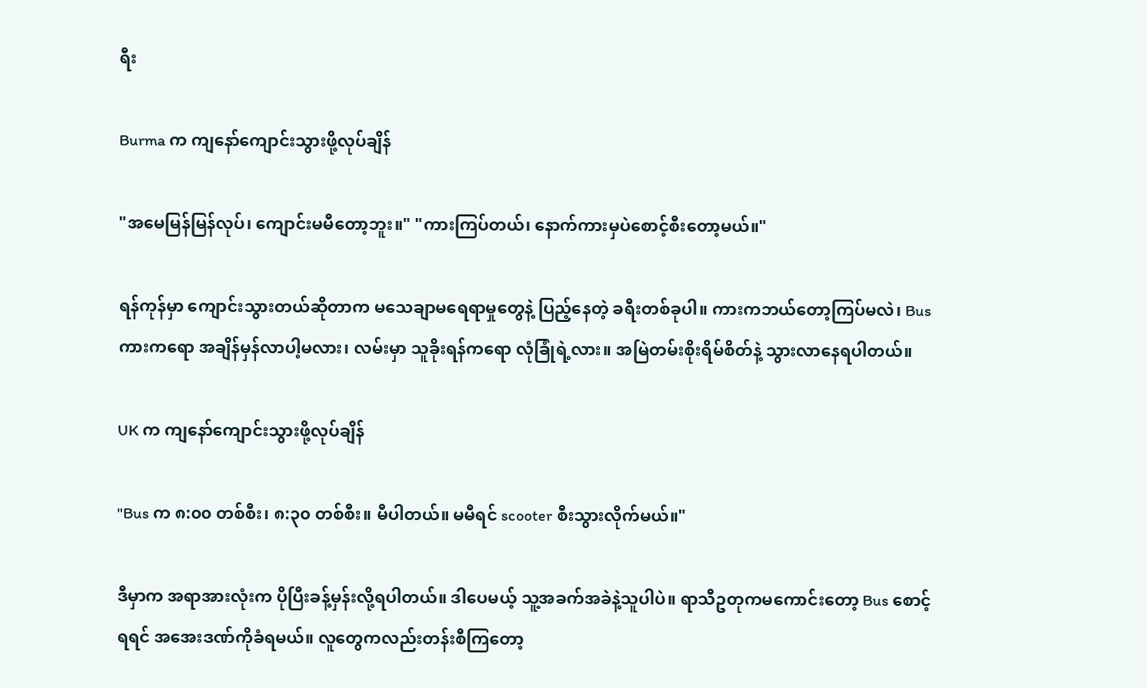ရီး

Burma က ကျနော်ကျောင်းသွားဖို့လုပ်ချိန်

"အမေမြန်မြန်လုပ်၊ ကျောင်းမမီတော့ဘူး။" "ကားကြပ်တယ်၊ နောက်ကားမှပဲစောင့်စီးတော့မယ်။"

ရန်ကုန်မှာ ကျောင်းသွားတယ်ဆိုတာက မသေချာမရေရာမှုတွေနဲ့ ပြည့်နေတဲ့ ခရီးတစ်ခုပါ။ ကားကဘယ်တော့ကြပ်မလဲ၊ Bus ကားကရော အချိန်မှန်လာပါ့မလား၊ လမ်းမှာ သူခိုးရန်ကရော လုံခြုံရဲ့လား။ အမြဲတမ်းစိုးရိမ်စိတ်နဲ့ သွားလာနေရပါတယ်။

UK က ကျနော်ကျောင်းသွားဖို့လုပ်ချိန်

"Bus က ၈:၀၀ တစ်စီး၊ ၈:၃၀ တစ်စီး။ မီပါတယ်။ မမီရင် scooter စီးသွားလိုက်မယ်။"

ဒီမှာက အရာအားလုံးက ပိုပြီးခန့်မှန်းလို့ရပါတယ်။ ဒါပေမယ့် သူ့အခက်အခဲနဲ့သူပါပဲ။ ရာသီဥတုကမကောင်းတော့ Bus စောင့်ရရင် အအေးဒဏ်ကိုခံရမယ်။ လူတွေကလည်းတန်းစီကြတော့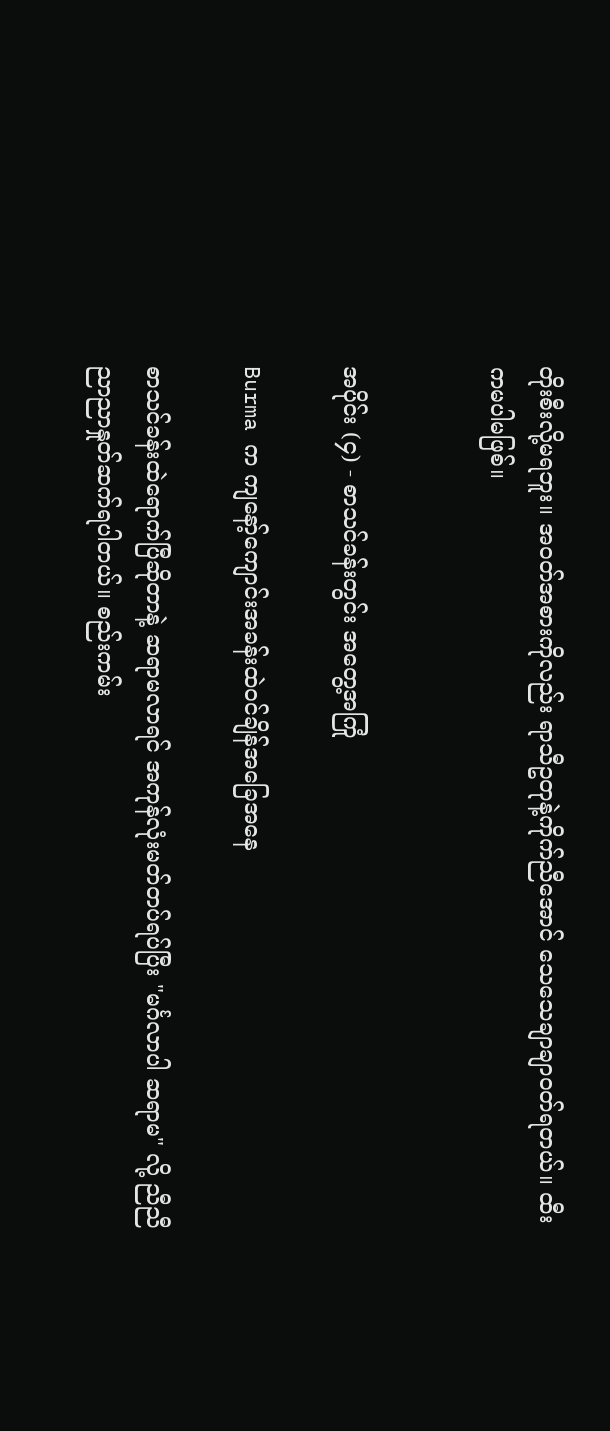တိုးစီးလို့မရဘူး။ အဝတ်အစားကိုလည်း ရာသီဥတုနဲ့ကိုက်ညီအောင် သေသေချာချာဝတ်ရတယ်။ ထီးကမပါမဖြစ်။


အပိုင်း (၄) - စာသင်ခန်းတွင်း အတွေ့အကြုံ

Burma က ကျနော့်ကျောင်းအခန်းထဲဝင်ချိန်အခြေအနေ

စာသင်ခန်းထဲရောက်ပြီဆိုတာနဲ့ ဆရာမလာရင် အကုန်လုံးမတ်တပ်ရပ်ပြီး "မင်္ဂလာပါ ဆရာမ" လို့ ညီညီညာညာနှုတ်ဆက်ရပါတယ်။ စည်းကမ်း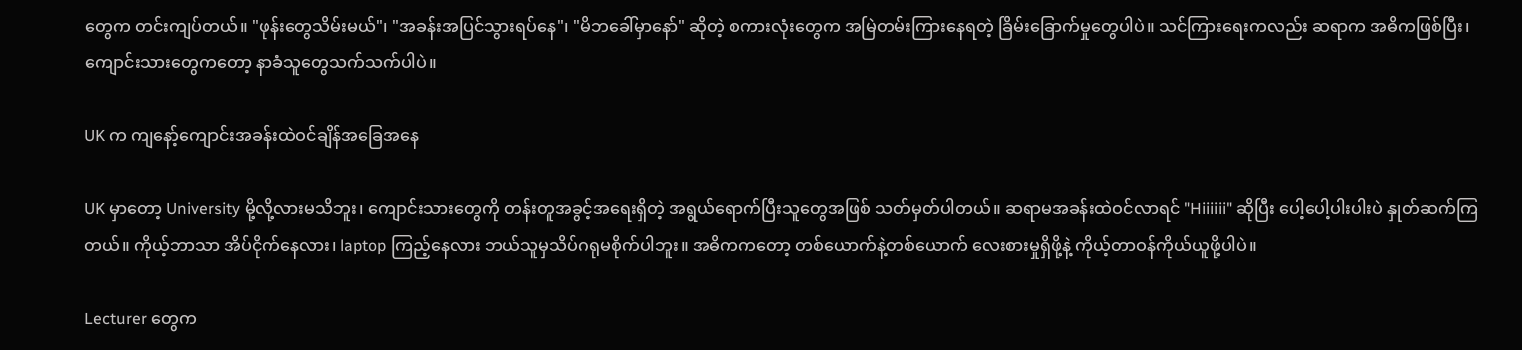တွေက တင်းကျပ်တယ်။ "ဖုန်းတွေသိမ်းမယ်"၊ "အခန်းအပြင်သွားရပ်နေ"၊ "မိဘခေါ်မှာနော်" ဆိုတဲ့ စကားလုံးတွေက အမြဲတမ်းကြားနေရတဲ့ ခြိမ်းခြောက်မှုတွေပါပဲ။ သင်ကြားရေးကလည်း ဆရာက အဓိကဖြစ်ပြီး၊ ကျောင်းသားတွေကတော့ နာခံသူတွေသက်သက်ပါပဲ။

UK က ကျနော့်ကျောင်းအခန်းထဲဝင်ချိန်အခြေအနေ

UK မှာတော့ University မို့လို့လားမသိဘူး၊ ကျောင်းသားတွေကို တန်းတူအခွင့်အရေးရှိတဲ့ အရွယ်ရောက်ပြီးသူတွေအဖြစ် သတ်မှတ်ပါတယ်။ ဆရာမအခန်းထဲဝင်လာရင် "Hiiiiii" ဆိုပြီး ပေါ့ပေါ့ပါးပါးပဲ နှုတ်ဆက်ကြတယ်။ ကိုယ့်ဘာသာ အိပ်ငိုက်နေလား၊ laptop ကြည့်နေလား ဘယ်သူမှသိပ်ဂရုမစိုက်ပါဘူး။ အဓိကကတော့ တစ်ယောက်နဲ့တစ်ယောက် လေးစားမှုရှိဖို့နဲ့ ကိုယ့်တာဝန်ကိုယ်ယူဖို့ပါပဲ။

Lecturer တွေက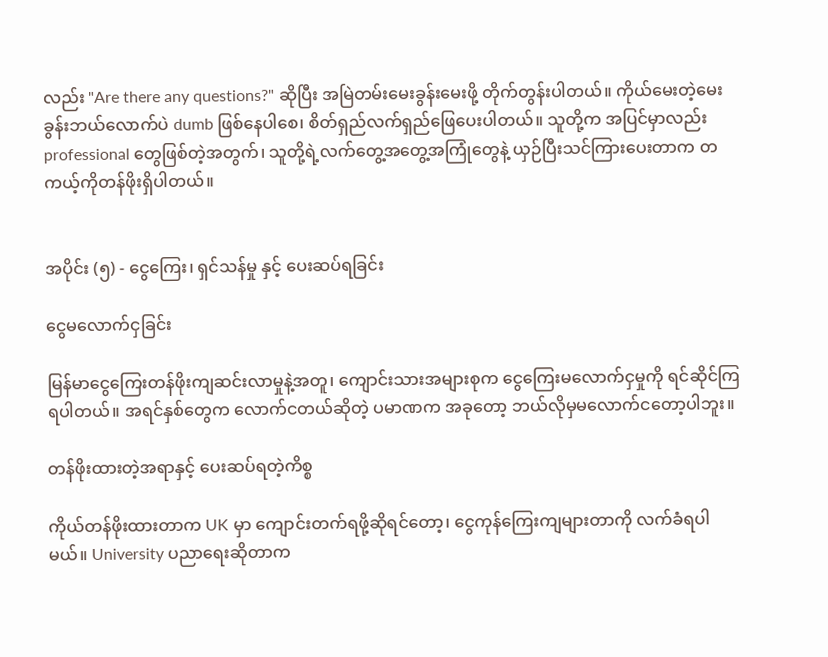လည်း "Are there any questions?" ဆိုပြီး အမြဲတမ်းမေးခွန်းမေးဖို့ တိုက်တွန်းပါတယ်။ ကိုယ်မေးတဲ့မေးခွန်းဘယ်လောက်ပဲ dumb ဖြစ်နေပါစေ၊ စိတ်ရှည်လက်ရှည်ဖြေပေးပါတယ်။ သူတို့က အပြင်မှာလည်း professional တွေဖြစ်တဲ့အတွက်၊ သူတို့ရဲ့လက်တွေ့အတွေ့အကြုံတွေနဲ့ ယှဉ်ပြီးသင်ကြားပေးတာက တကယ့်ကိုတန်ဖိုးရှိပါတယ်။


အပိုင်း (၅) - ငွေကြေး၊ ရှင်သန်မှု နှင့် ပေးဆပ်ရခြင်း

ငွေမလောက်ငှခြင်း

မြန်မာငွေကြေးတန်ဖိုးကျဆင်းလာမှုနဲ့အတူ၊ ကျောင်းသားအများစုက ငွေကြေးမလောက်ငှမှုကို ရင်ဆိုင်ကြရပါတယ်။ အရင်နှစ်တွေက လောက်ငတယ်ဆိုတဲ့ ပမာဏက အခုတော့ ဘယ်လိုမှမလောက်ငတော့ပါဘူး။

တန်ဖိုးထားတဲ့အရာနှင့် ပေးဆပ်ရတဲ့ကိစ္စ

ကိုယ်တန်ဖိုးထားတာက UK မှာ ကျောင်းတက်ရဖို့ဆိုရင်တော့၊ ငွေကုန်ကြေးကျများတာကို လက်ခံရပါမယ်။ University ပညာရေးဆိုတာက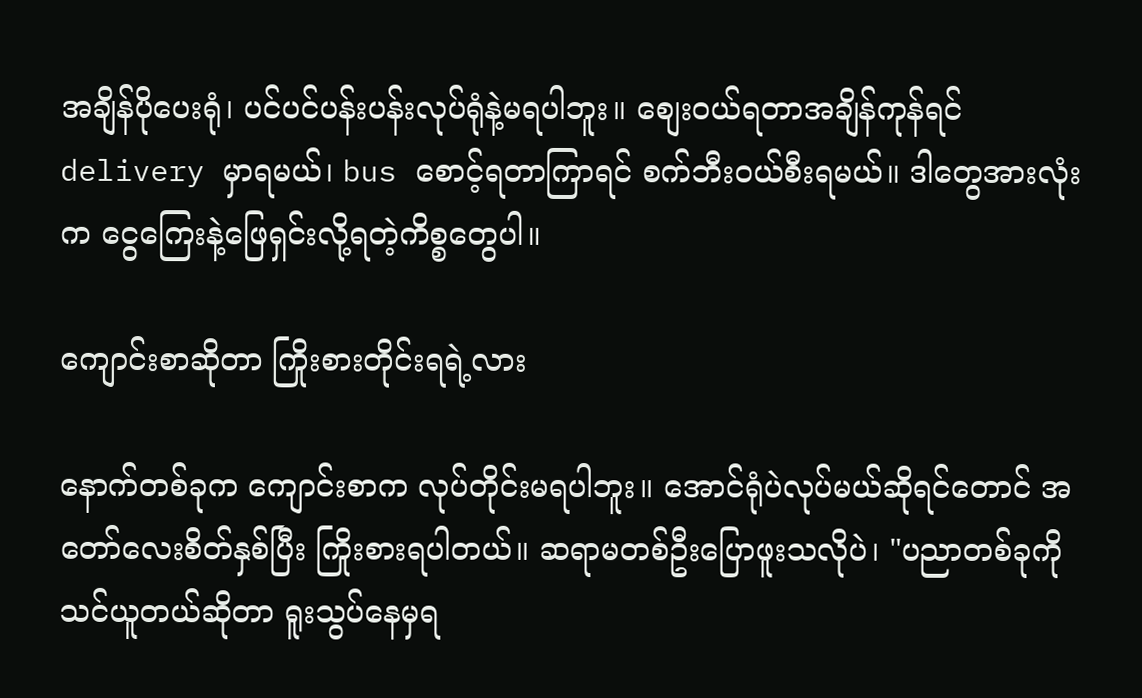အချိန်ပိုပေးရုံ၊ ပင်ပင်ပန်းပန်းလုပ်ရုံနဲ့မရပါဘူး။ စျေးဝယ်ရတာအချိန်ကုန်ရင် delivery မှာရမယ်၊ bus စောင့်ရတာကြာရင် စက်ဘီးဝယ်စီးရမယ်။ ဒါတွေအားလုံးက ငွေကြေးနဲ့ဖြေရှင်းလို့ရတဲ့ကိစ္စတွေပါ။

ကျောင်းစာဆိုတာ ကြိုးစားတိုင်းရရဲ့လား

နောက်တစ်ခုက ကျောင်းစာက လုပ်တိုင်းမရပါဘူး။ အောင်ရုံပဲလုပ်မယ်ဆိုရင်တောင် အတော်လေးစိတ်နှစ်ပြီး ကြိုးစားရပါတယ်။ ဆရာမတစ်ဦးပြောဖူးသလိုပဲ၊ "ပညာတစ်ခုကိုသင်ယူတယ်ဆိုတာ ရူးသွပ်နေမှရ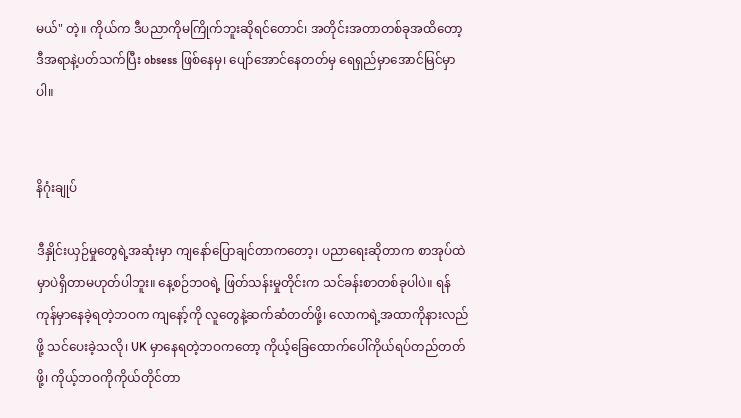မယ်" တဲ့။ ကိုယ်က ဒီပညာကိုမကြိုက်ဘူးဆိုရင်တောင်၊ အတိုင်းအတာတစ်ခုအထိတော့ ဒီအရာနဲ့ပတ်သက်ပြီး obsess ဖြစ်နေမှ၊ ပျော်အောင်နေတတ်မှ ရေရှည်မှာအောင်မြင်မှာပါ။


နိဂုံးချုပ်

ဒီနှိုင်းယှဉ်မှုတွေရဲ့အဆုံးမှာ ကျနော်ပြောချင်တာကတော့၊ ပညာရေးဆိုတာက စာအုပ်ထဲမှာပဲရှိတာမဟုတ်ပါဘူး။ နေ့စဉ်ဘဝရဲ့ ဖြတ်သန်းမှုတိုင်းက သင်ခန်းစာတစ်ခုပါပဲ။ ရန်ကုန်မှာနေခဲ့ရတဲ့ဘဝက ကျနော့်ကို လူတွေနဲ့ဆက်ဆံတတ်ဖို့၊ လောကရဲ့အထာကိုနားလည်ဖို့ သင်ပေးခဲ့သလို၊ UK မှာနေရတဲ့ဘဝကတော့ ကိုယ့်ခြေထောက်ပေါ်ကိုယ်ရပ်တည်တတ်ဖို့၊ ကိုယ့်ဘဝကိုကိုယ်တိုင်တာ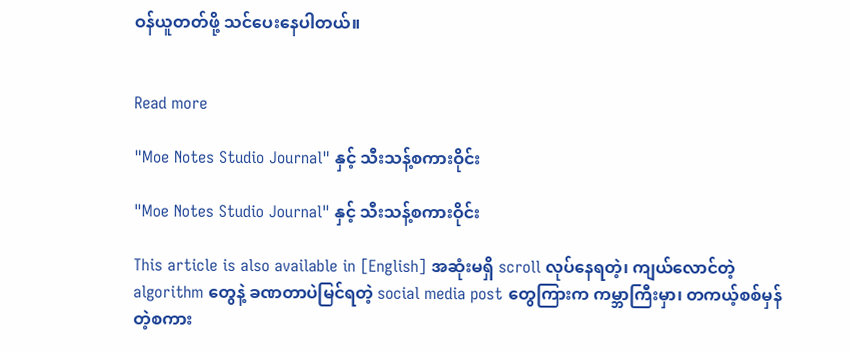ဝန်ယူတတ်ဖို့ သင်ပေးနေပါတယ်။


Read more

"Moe Notes Studio Journal" နှင့် သီးသန့်စကားဝိုင်း

"Moe Notes Studio Journal" နှင့် သီးသန့်စကားဝိုင်း

This article is also available in [English] အဆုံးမရှိ scroll လုပ်နေရတဲ့၊ ကျယ်လောင်တဲ့ algorithm တွေနဲ့ ခဏတာပဲမြင်ရတဲ့ social media post တွေကြားက ကမ္ဘာကြီးမှာ၊ တကယ့်စစ်မှန်တဲ့စကား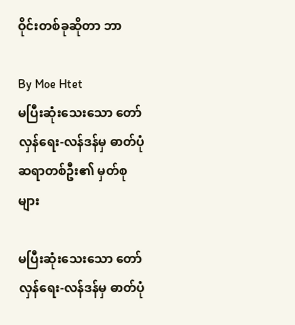ဝိုင်းတစ်ခုဆိုတာ ဘာ

By Moe Htet
မပြီးဆုံးသေးသော တော်လှန်ရေး-လန်ဒန်မှ ဓာတ်ပုံဆရာတစ်ဦး၏ မှတ်စုများ

မပြီးဆုံးသေးသော တော်လှန်ရေး-လန်ဒန်မှ ဓာတ်ပုံ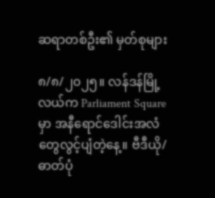ဆရာတစ်ဦး၏ မှတ်စုများ

၈/၈/၂၀၂၅။ လန်ဒန်မြို့လယ်က Parliament Square မှာ အနီရောင်ဒေါင်းအလံတွေလွင့်ပျံတဲ့နေ့။ ဗီဒီယို/ဓာတ်ပုံ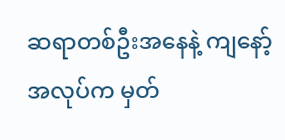ဆရာတစ်ဦးအနေနဲ့ ကျနော့်အလုပ်က မှတ်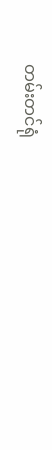တမ်းတင်ရုံ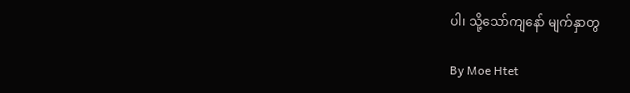ပါ၊ သို့သော်ကျနော် မျက်နှာတွ

By Moe Htet